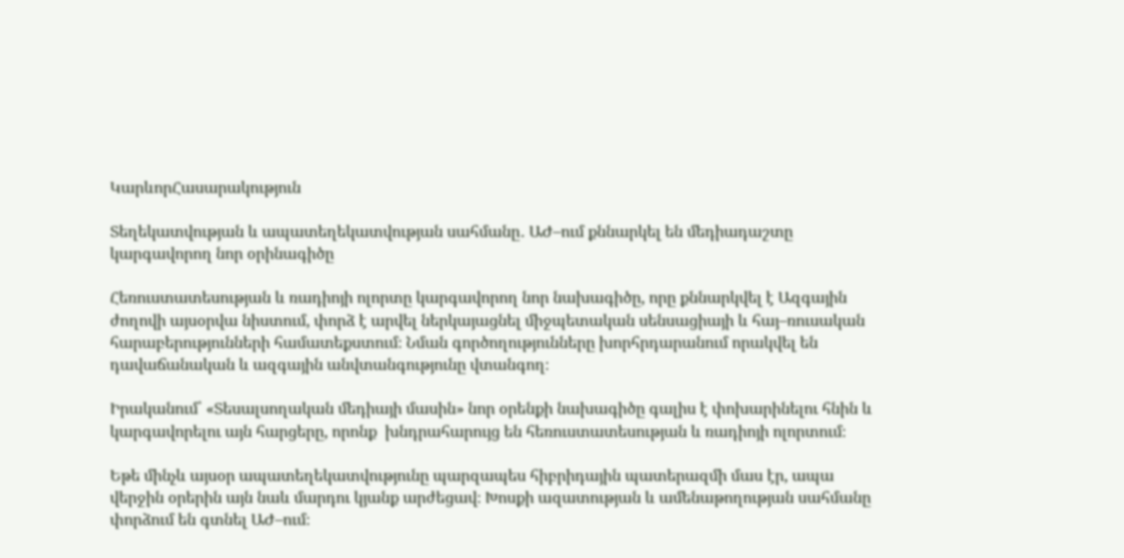ԿարևորՀասարակություն

Տեղեկատվության և ապատեղեկատվության սահմանը․ ԱԺ–ում քննարկել են մեդիադաշտը կարգավորող նոր օրինագիծը

Հեռուստատեսության և ռադիոյի ոլորտը կարգավորող նոր նախագիծը, որը քննարկվել է Ազգային ժողովի այսօրվա նիստում, փորձ է արվել ներկայացնել միջպետական սենսացիայի և հայ–ռուսական հարաբերությունների համատեքստում։ Նման գործողությունները խորհրդարանում որակվել են դավաճանական և ազգային անվտանգությունը վտանգող։

Իրականում՝ «Տեսալսողական մեդիայի մասին» նոր օրենքի նախագիծը գալիս է փոխարինելու հնին և կարգավորելու այն հարցերը, որոնք  խնդրահարույց են հեռուստատեսության և ռադիոյի ոլորտում։

Եթե մինչև այսօր ապատեղեկատվությունը պարզապես հիբրիդային պատերազմի մաս էր, ապա վերջին օրերին այն նաև մարդու կյանք արժեցավ։ Խոսքի ազատության և ամենաթողության սահմանը փորձում են գտնել ԱԺ–ում։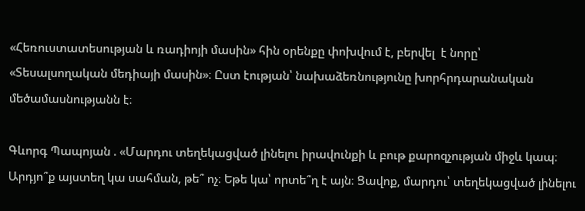«Հեռուստատեսության և ռադիոյի մասին» հին օրենքը փոխվում է, բերվել  է նորը՝ «Տեսալսողական մեդիայի մասին»։ Ըստ էության՝ նախաձեռնությունը խորհրդարանական մեծամասնությանն է։

Գևորգ Պապոյան . «Մարդու տեղեկացված լինելու իրավունքի և բութ քարոզչության միջև կապ։ Արդյո՞ք այստեղ կա սահման, թե՞ ոչ։ Եթե կա՝ որտե՞ղ է այն։ Ցավոք, մարդու՝ տեղեկացված լինելու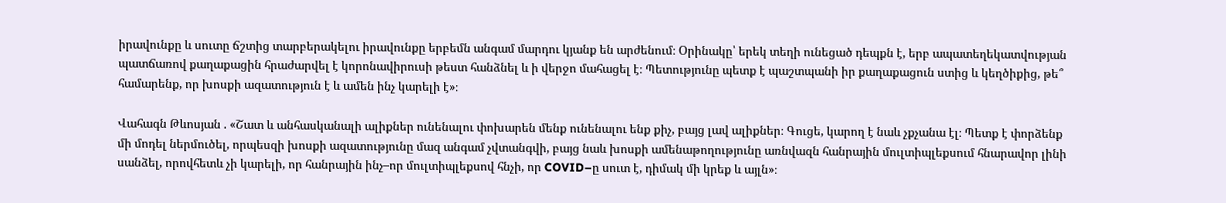իրավունքը և սուտը ճշտից տարբերակելու իրավունքը երբեմն անգամ մարդու կյանք են արժենում։ Օրինակը՝ երեկ տեղի ունեցած դեպքն է, երբ ապատեղեկատվության պատճառով քաղաքացին հրաժարվել է կորոնավիրուսի թեստ հանձնել և ի վերջո մահացել է։ Պետությունը պետք է պաշտպանի իր քաղաքացուն ստից և կեղծիքից, թե՞ համարենք, որ խոսքի ազատություն է և ամեն ինչ կարելի է»։

Վահագն Թևոսյան . «Շատ և անհասկանալի ալիքներ ունենալու փոխարեն մենք ունենալու ենք քիչ, բայց լավ ալիքներ։ Գուցե, կարող է նաև չքչանա էլ։ Պետք է փորձենք մի մոդել ներմուծել, որպեսզի խոսքի ազատությունը մազ անգամ չվտանգվի, բայց նաև խոսքի ամենաթողությունը առնվազն հանրային մուլտիպլեքսում հնարավոր լինի սանձել, որովհետև չի կարելի, որ հանրային ինչ–որ մուլտիպլեքսով հնչի, որ COVID–ը սուտ է, դիմակ մի կրեք և այլն»։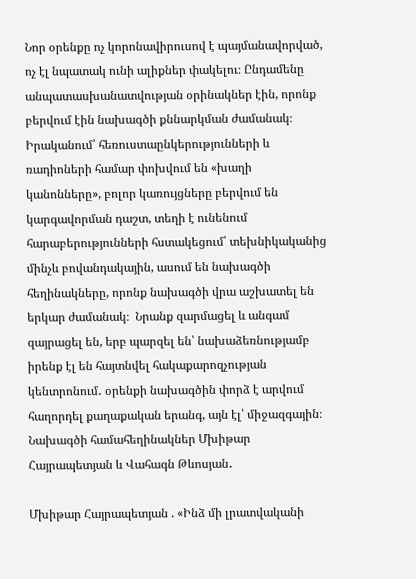Նոր օրենքը ոչ կորոնավիրուսով է պայմանավորված, ոչ էլ նպատակ ունի ալիքներ փակելու։ Ընդամենը անպատասխանատվության օրինակներ էին, որոնք բերվում էին նախագծի քննարկման ժամանակ։ Իրականում՝ հեռուստաընկերությունների և ռադիոների համար փոխվում են «խաղի կանոնները», բոլոր կառույցները բերվում են կարգավորման դաշտ, տեղի է ունենում հարաբերությունների հստակեցում՝ տեխնիկականից մինչև բովանդակային, ասում են նախագծի հեղինակները, որոնք նախագծի վրա աշխատել են երկար ժամանակ։  Նրանք զարմացել և անգամ զայրացել են, երբ պարզել են՝ նախաձեռնությամբ իրենք էլ են հայտնվել հակաքարոզչության կենտրոնում․ օրենքի նախագծին փորձ է արվում հաղորդել քաղաքական երանգ, այն էլ՝ միջազգային։ Նախագծի համահեղինակներ Մխիթար Հայրապետյան և Վահագն Թևոսյան․

Մխիթար Հայրապետյան . «Ինձ մի լրատվականի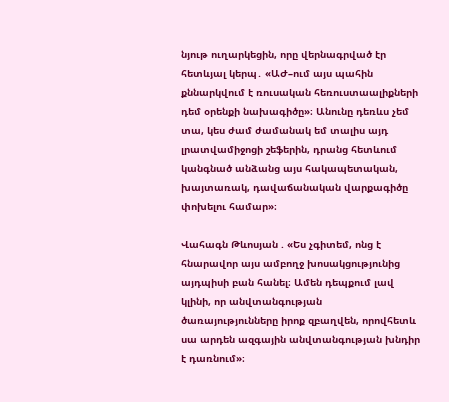նյութ ուղարկեցին, որը վերնագրված էր հետևյալ կերպ․ «ԱԺ–ում այս պահին քննարկվում է ռուսական հեռուստաալիքների դեմ օրենքի նախագիծը»։ Անունը դեռևս չեմ տա, կես ժամ ժամանակ եմ տալիս այդ լրատվամիջոցի շեֆերին, դրանց հետևում կանգնած անձանց այս հակապետական, խայտառակ, դավաճանական վարքագիծը փոխելու համար»։

Վահագն Թևոսյան . «Ես չգիտեմ, ոնց է հնարավոր այս ամբողջ խոսակցությունից այդպիսի բան հանել։ Ամեն դեպքում լավ կլինի, որ անվտանգության ծառայությունները իրոք զբաղվեն, որովհետև սա արդեն ազգային անվտանգության խնդիր է դառնում»։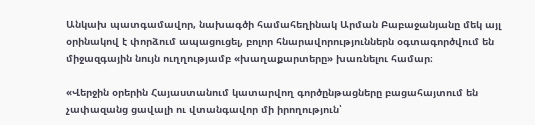Անկախ պատգամավոր, նախագծի համահեղինակ Արման Բաբաջանյանը մեկ այլ օրինակով է փորձում ապացուցել, բոլոր հնարավորություններն օգտագործվում են միջազգային նույն ուղղությամբ «խաղաքարտերը» խառնելու համար։

«Վերջին օրերին Հայաստանում կատարվող գործընթացները բացահայտում են չափազանց ցավալի ու վտանգավոր մի իրողություն՝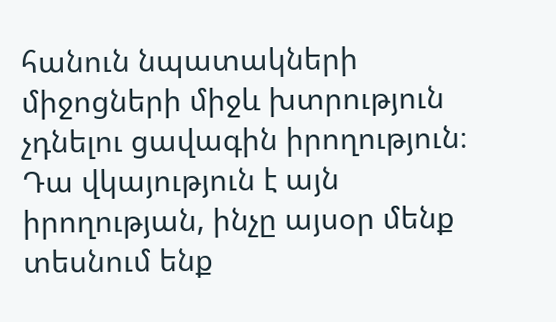հանուն նպատակների միջոցների միջև խտրություն չդնելու ցավագին իրողություն։ Դա վկայություն է այն իրողության, ինչը այսօր մենք տեսնում ենք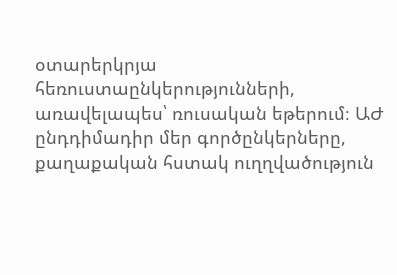օտարերկրյա հեռուստաընկերությունների, առավելապես՝ ռուսական եթերում։ ԱԺ ընդդիմադիր մեր գործընկերները, քաղաքական հստակ ուղղվածություն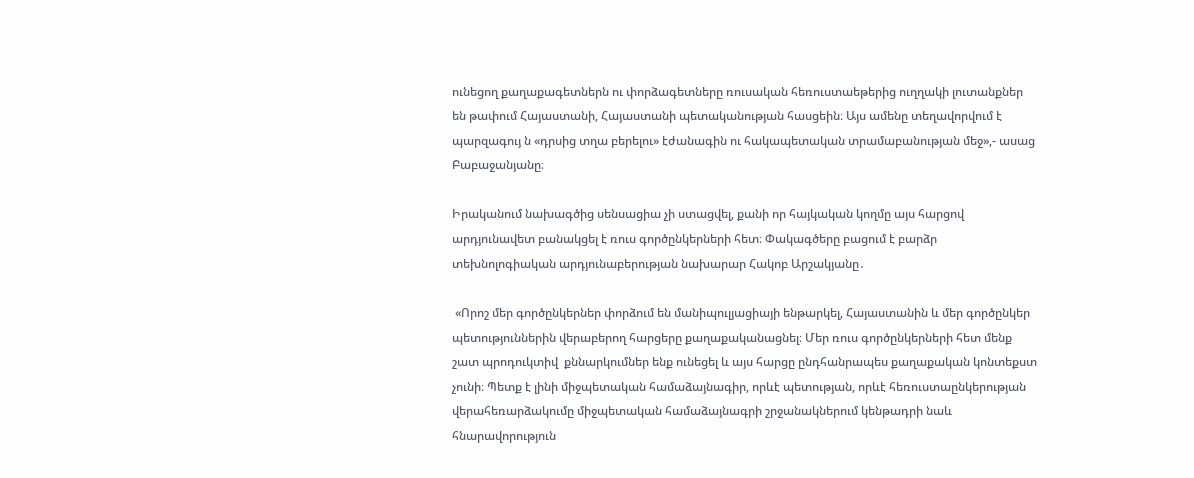ունեցող քաղաքագետներն ու փորձագետները ռուսական հեռուստաեթերից ուղղակի լուտանքներ են թափում Հայաստանի, Հայաստանի պետականության հասցեին։ Այս ամենը տեղավորվում է պարզագույ ն «դրսից տղա բերելու» էժանագին ու հակապետական տրամաբանության մեջ»,- ասաց Բաբաջանյանը։

Իրականում նախագծից սենսացիա չի ստացվել, քանի որ հայկական կողմը այս հարցով արդյունավետ բանակցել է ռուս գործընկերների հետ։ Փակագծերը բացում է բարձր տեխնոլոգիական արդյունաբերության նախարար Հակոբ Արշակյանը․

 «Որոշ մեր գործընկերներ փորձում են մանիպուլյացիայի ենթարկել, Հայաստանին և մեր գործընկեր պետություններին վերաբերող հարցերը քաղաքականացնել։ Մեր ռուս գործընկերների հետ մենք շատ պրոդուկտիվ  քննարկումներ ենք ունեցել և այս հարցը ընդհանրապես քաղաքական կոնտեքստ չունի։ Պետք է լինի միջպետական համաձայնագիր, որևէ պետության, որևէ հեռուստաընկերության վերահեռարձակումը միջպետական համաձայնագրի շրջանակներում կենթադրի նաև հնարավորություն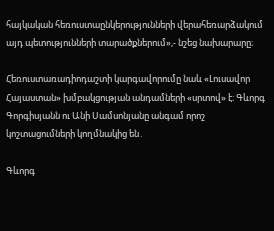հայկական հեռուստաընկերությունների վերահեռարձակում այդ պետությունների տարածքներում»,- նշեց նախարարը։

Հեռուստառադիոդաշտի կարգավորումը նաև «Լուսավոր Հայաստան» խմբակցության անդամների «սրտով» է։ Գևորգ Գորգիսյանն ու Անի Սամսոնյանը անգամ որոշ կոշտացումների կողմնակից են․

Գևորգ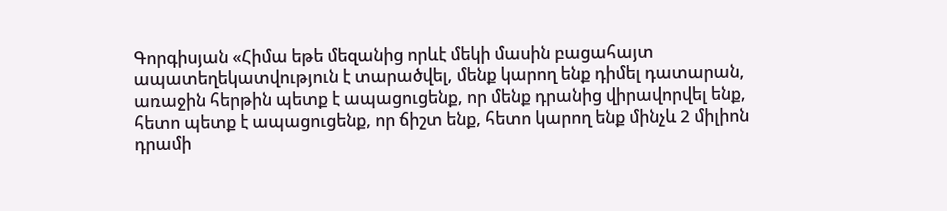Գորգիսյան «Հիմա եթե մեզանից որևէ մեկի մասին բացահայտ ապատեղեկատվություն է տարածվել, մենք կարող ենք դիմել դատարան, առաջին հերթին պետք է ապացուցենք, որ մենք դրանից վիրավորվել ենք, հետո պետք է ապացուցենք, որ ճիշտ ենք, հետո կարող ենք մինչև 2 միլիոն դրամի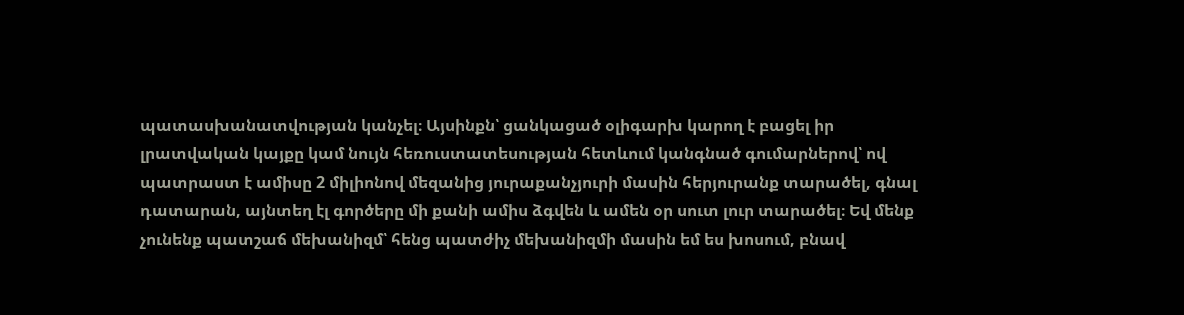պատասխանատվության կանչել։ Այսինքն՝ ցանկացած օլիգարխ կարող է բացել իր լրատվական կայքը կամ նույն հեռուստատեսության հետևում կանգնած գումարներով՝ ով պատրաստ է ամիսը 2 միլիոնով մեզանից յուրաքանչյուրի մասին հերյուրանք տարածել, գնալ դատարան, այնտեղ էլ գործերը մի քանի ամիս ձգվեն և ամեն օր սուտ լուր տարածել։ Եվ մենք չունենք պատշաճ մեխանիզմ՝ հենց պատժիչ մեխանիզմի մասին եմ ես խոսում, բնավ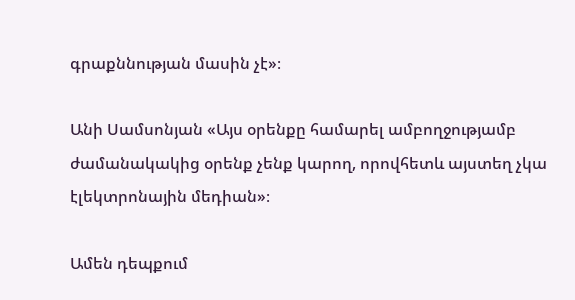գրաքննության մասին չէ»։

Անի Սամսոնյան «Այս օրենքը համարել ամբողջությամբ ժամանակակից օրենք չենք կարող, որովհետև այստեղ չկա էլեկտրոնային մեդիան»։

Ամեն դեպքում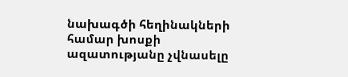նախագծի հեղինակների համար խոսքի ազատությանը չվնասելը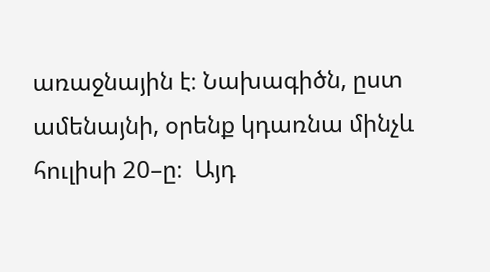առաջնային է։ Նախագիծն, ըստ ամենայնի, օրենք կդառնա մինչև հուլիսի 20–ը։  Այդ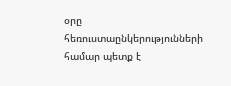օրը հեռուստաընկերությունների համար պետք է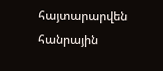հայտարարվեն հանրային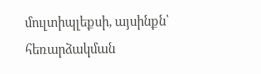մուլտիպլեքսի, այսինքն՝ հեռարձակման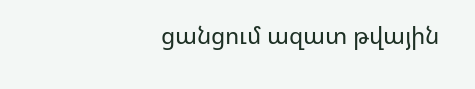ցանցում ազատ թվային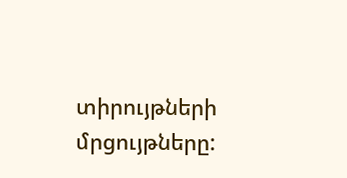տիրույթների մրցույթները: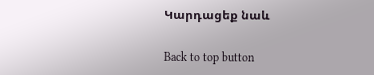Կարդացեք նաև

Back to top button